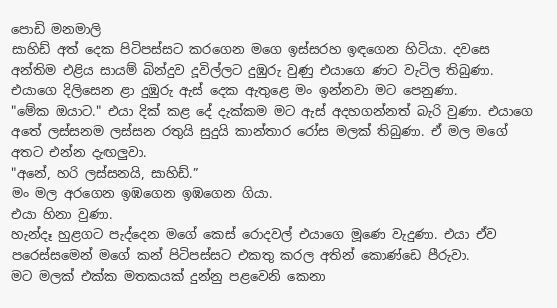පොඩි මනමාලි
සාහිඩ් අත් දෙක පිටිපස්සට කරගෙන මගෙ ඉස්සරහ ඉඳගෙන හිටියා. දවසෙ අන්තිම එළිය සායම් බින්දුව දූවිල්ලට දුඹුරු වුණු එයාගෙ ණට වැටිල තිබුණා. එයාගෙ දිලිසෙන ළා දුඹුරු ඇස් දෙක ඇතුළෙ මං ඉන්නවා මට පෙනුණා.
"මේක ඔයාට." එයා දික් කළ දේ දැක්කම මට ඇස් අදහගන්නත් බැරි වුණා. එයාගෙ අතේ ලස්සනම ලස්සන රතුයි සුදුයි කාන්තාර රෝස මලක් තිබුණා. ඒ මල මගේ අතට එන්න දැඟලුවා.
"අනේ, හරි ලස්සනයි, සාහිඩ්.”
මං මල අරගෙන ඉඹගෙන ඉඹගෙන ගියා.
එයා හිනා වුණා.
හැන්දෑ හුළගට පැද්දෙන මගේ කෙස් රොදවල් එයාගෙ මූණෙ වැදුණා. එයා ඒව පරෙස්සමෙන් මගේ කන් පිටිපස්සට එකතු කරල අතින් කොණ්ඩෙ පීරුවා.
මට මලක් එක්ක මතකයක් දුන්නු පළවෙනි කෙනා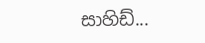සාහිඩ්...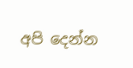අපි දෙන්න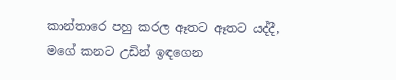කාන්තාරෙ පහු කරල ඈතට ඈතට යද්දී, මගේ කනට උඩින් ඉඳගෙන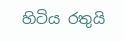හිටිය රතුයි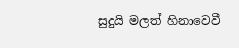සුදුයි මලත් හිනාවෙවී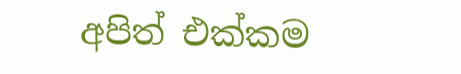අපිත් එක්කම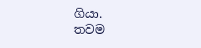ගියා.
තවම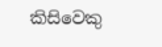කිසිවෙකු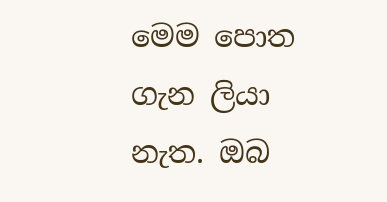මෙම පොත ගැන ලියා නැත. ඔබ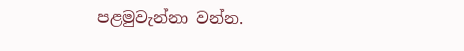පළමුවැන්නා වන්න.